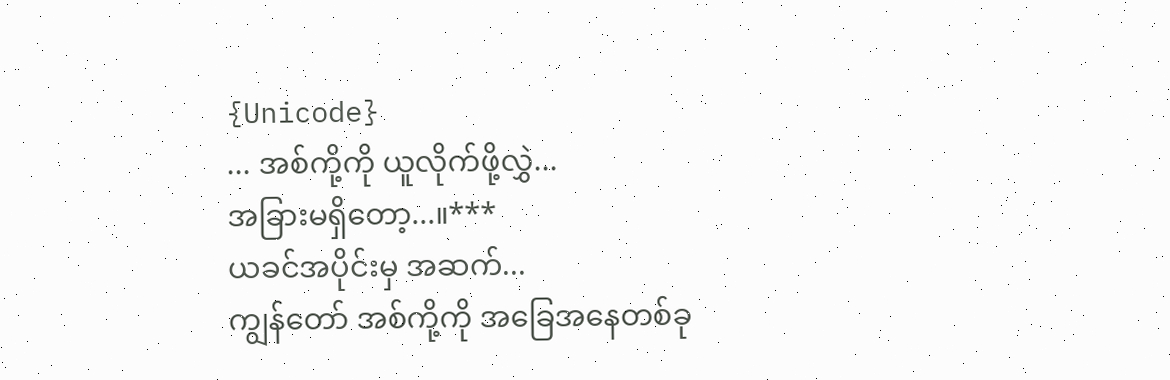{Unicode}
... အစ်ကို့ကို ယူလိုက်ဖို့လွှဲ...
အခြားမရှိတော့...။***
ယခင်အပိုင်းမှ အဆက်...
ကျွန်တော် အစ်ကို့ကို အခြေအနေတစ်ခု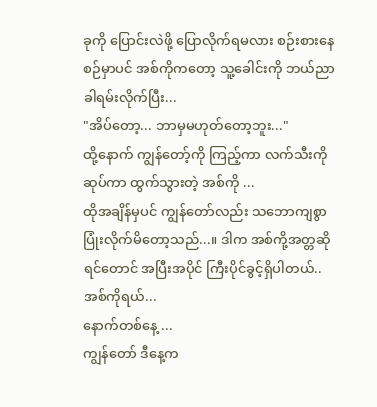ခုကို ပြောင်းလဲဖို့ ပြောလိုက်ရမလား စဉ်းစားနေစဉ်မှာပင် အစ်ကိုကတော့ သူ့ခေါင်းကို ဘယ်ညာခါရမ်းလိုက်ပြီး...
"အိပ်တော့... ဘာမှမဟုတ်တော့ဘူး..."
ထို့နောက် ကျွန်တော့်ကို ကြည့်ကာ လက်သီးကို ဆုပ်ကာ ထွက်သွားတဲ့ အစ်ကို ...
ထိုအချိန်မှပင် ကျွန်တော်လည်း သဘောကျစွာ ပြုံးလိုက်မိတော့သည်...။ ဒါက အစ်ကို့အတ္တဆိုရင်တောင် အပြီးအပိုင် ကြီးပိုင်ခွင့်ရှိပါတယ်.. အစ်ကိုရယ်...
နောက်တစ်နေ့ ...
ကျွန်တော် ဒီနေ့က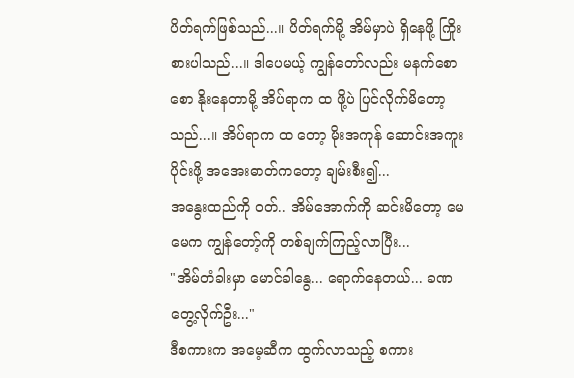ပိတ်ရက်ဖြစ်သည်...။ ပိတ်ရက်မို့ အိမ်မှာပဲ ရှိနေဖို့ ကြိုးစားပါသည်...။ ဒါပေမယ့် ကျွန်တော်လည်း မနက်စောစော နိုးနေတာမို့ အိပ်ရာက ထ ဖို့ပဲ ပြင်လိုက်မိတော့သည်...။ အိပ်ရာက ထ တော့ မိုးအကုန် ဆောင်းအကူးပိုင်းဖို့ အအေးဓာတ်ကတော့ ချမ်းစီး၍...
အနွေးထည်ကို ဝတ်.. အိမ်အောက်ကို ဆင်းမိတော့ မေမေက ကျွန်တော့်ကို တစ်ချက်ကြည့်လာပြီး...
"အိမ်တံခါးမှာ မောင်ခါနွေ... ရောက်နေတယ်... ခဏတွေ့လိုက်ဦး..."
ဒီစကားက အမေ့ဆီက ထွက်လာသည့် စကား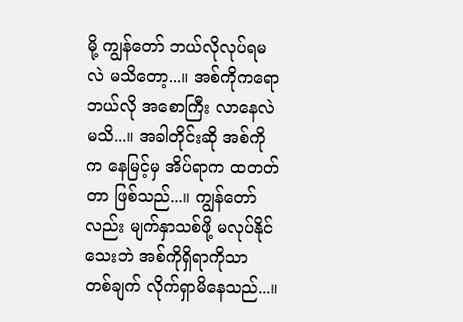မို့ ကျွန်တော် ဘယ်လိုလုပ်ရမလဲ မသိတော့...။ အစ်ကိုကရော ဘယ်လို အစောကြီး လာနေလဲ မသိ...။ အခါတိုင်းဆို အစ်ကိုက နေမြင့်မှ အိပ်ရာက ထတတ်တာ ဖြစ်သည်...။ ကျွန်တော်လည်း မျက်နှာသစ်ဖို့ မလုပ်နိုင်သေးဘဲ အစ်ကိုရှိရာကိုသာ တစ်ချက် လိုက်ရှာမိနေသည်...။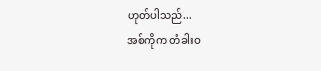ဟုတ်ပါသည်...
အစ်ကိုက တံခါးဝ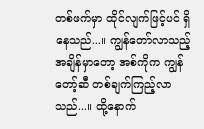တစ်ဖက်မှာ ထိုင်လျက်ဖြင့်ပင် ရှိနေသည်...။ ကျွန်တော်လာသည့် အချိန်မှာတော့ အစ်ကိုက ကျွန်တော့်ဆီ တစ်ချက်ကြည့်လာသည်...။ ထို့နောက်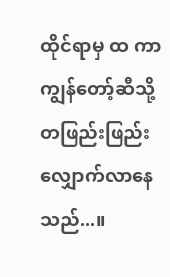ထိုင်ရာမှ ထ ကာ ကျွန်တော့်ဆီသို့ တဖြည်းဖြည်း လျှောက်လာနေသည်...။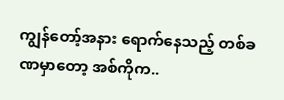ကျွန်တော့်အနား ရောက်နေသည့် တစ်ခဏမှာတော့ အစ်ကိုက..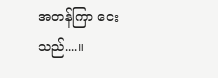အတန်ကြာ ငေးသည်....။